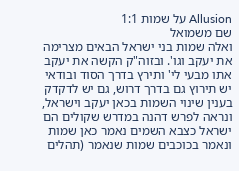Allusion על שמות 1:1
שם משמואל
ואלה שמות בני ישראל הבאים מצרימה את יעקב וגו'. ובזוה"ק הקשה את יעקב אתו מבעי לי' ותירץ בדרך הסוד ובודאי יש תירוץ גם בדרך דרוש, גם יש לדקדק בענין שינוי השמות בכאן יעקב וישראל, ונראה לפרש דהנה במדרש שקולים הם ישראל כצבא השמים נאמר כאן שמות ונאמר בכוכבים שמות שנאמר (תהלים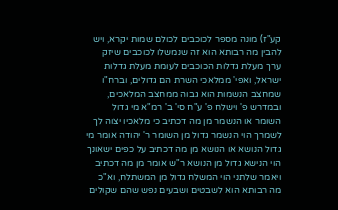קע"ז) מונה מספר לכוכבים לכולם שמות יקרא, ויש להבין מה רבותא הוא זה שנמשלו לכוכבים שיזק ערך מעלת גדלות הכוכבים לעומת מעלת גדלות ישראל, ואפי' ממלאכי השרת הם גדולים, וברח"ו שמחצב הנשמות הוא גבוה ממחצב המלאכים, ובמדרש פ' וישלח פ' ע"ח סי' ב' רמ"א מי גדול השומר או הנשמר מן מה דכתיב כי מלאכיו יצוה לך לשמרך הוי הנשמר גדול מן השומר ר' יהודה אומר מי גדול הנושא או הנושא מן מה דכתיב על כפים ישאונך הוי הנישא גדול מן הנושא ר"ש אומר מן מה דכתיב ויאמר שלתני הוי המשלח גדול מן המשתלח, וא"כ מה רבותא הוא לשבטים ושבעים נפש שהם שקולים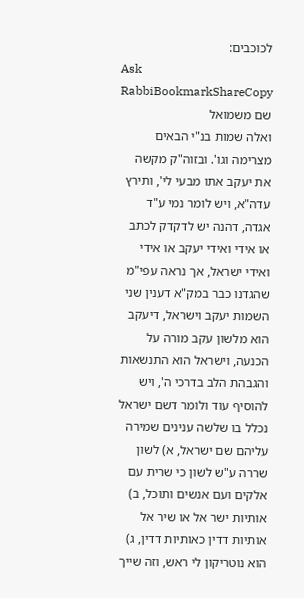לכוכבים:
Ask RabbiBookmarkShareCopy
שם משמואל
ואלה שמות בנ"י הבאים מצרימה וגו'. ובזוה"ק מקשה את יעקב אתו מבעי לי', ותירץ עדה"א, ויש לומר נמי ע"ד אגדה, דהנה יש לדקדק לכתב או אידי ואידי יעקב או אידי ואידי ישראל, אך נראה עפי"מ שהגדנו כבר במק"א דענין שני השמות יעקב וישראל, דיעקב הוא מלשון עקב מורה על הכנעה, וישראל הוא התנשאות והגבהת הלב בדרכי ה', ויש להוסיף עוד ולומר דשם ישראל נכלל בו שלשה ענינים שמירה עליהם שם ישראל, א) לשון שררה ע"ש לשון כי שרית עם אלקים ועם אנשים ותוכל, ב) אותיות ישר אל או שיר אל אותיות דדין כאותיות דדין, ג) הוא נוטריקון לי ראש, וזה שייך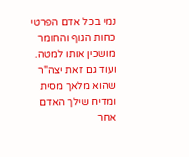נמי בכל אדם הפרטי כחות הגוף והחומר מושכין אותו למטה. ועוד גם זאת יצה"ר שהוא מלאך מסית ומדיח שילך האדם אחר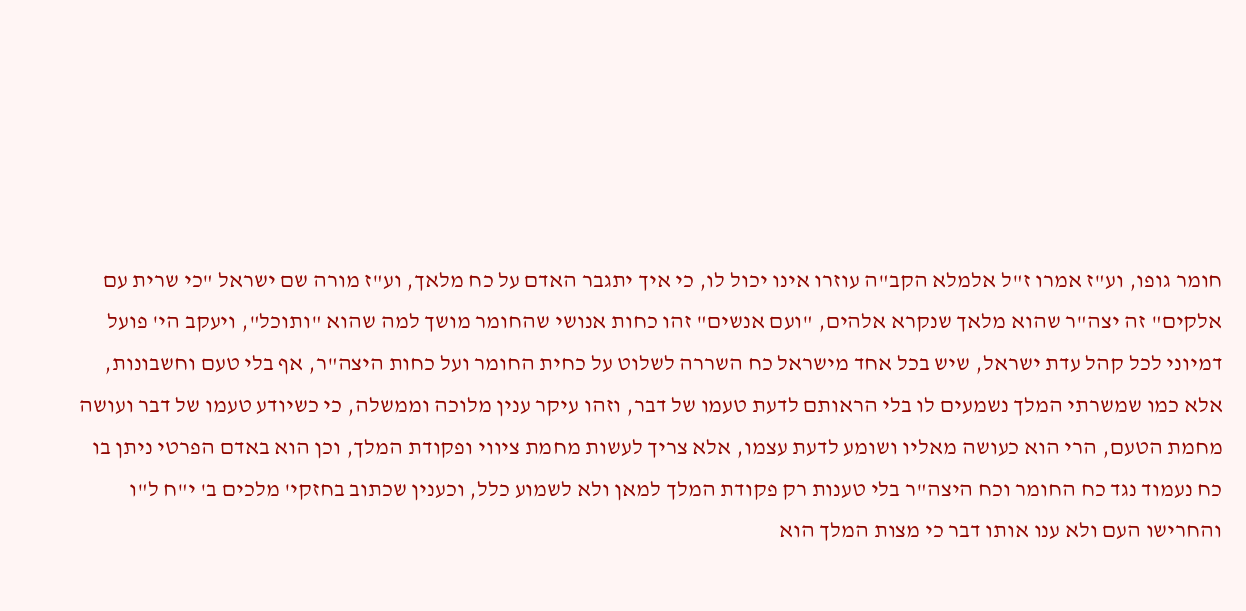חומר גופו, וע"ז אמרו ז"ל אלמלא הקב"ה עוזרו אינו יכול לו, כי איך יתגבר האדם על כח מלאך, וע"ז מורה שם ישראל "כי שרית עם אלקים" זה יצה"ר שהוא מלאך שנקרא אלהים, "ועם אנשים" זהו כחות אנושי שהחומר מושך למה שהוא "ותוכל", ויעקב הי' פועל דמיוני לכל קהל עדת ישראל, שיש בכל אחד מישראל כח השררה לשלוט על כחית החומר ועל כחות היצה"ר, אף בלי טעם וחשבונות, אלא כמו שמשרתי המלך נשמעים לו בלי הראותם לדעת טעמו של דבר, וזהו עיקר ענין מלוכה וממשלה, כי כשיודע טעמו של דבר ועושה מחמת הטעם, הרי הוא כעושה מאליו ושומע לדעת עצמו, אלא צריך לעשות מחמת ציווי ופקודת המלך, וכן הוא באדם הפרטי ניתן בו כח נעמוד נגד כח החומר וכח היצה"ר בלי טענות רק פקודת המלך למאן ולא לשמוע כלל, וכענין שכתוב בחזקי' מלכים ב' י"ח ל"ו והחרישו העם ולא ענו אותו דבר כי מצות המלך הוא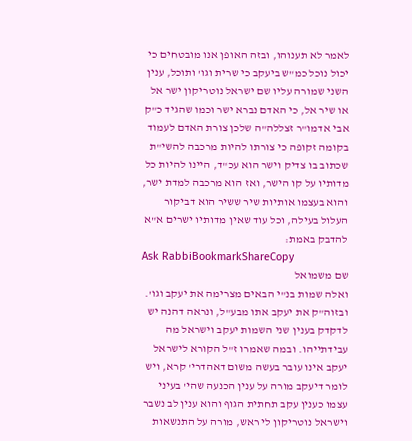לאמר לא תענוהו, ובזה האופן אנו מובטחים כי יכול נוכל כמ"ש ביעקב כי שרית וגו' ותוכל, ענין השני שמורה עליו שם ישראל נוטריקון ישר אל או שיר אל, כי האדם נברא ישר וכמו שהגיד כ"ק אבי אדמו"ר זצללה"ה שלכן צורת האדם לעמוד בקומה זקופה כי צורתו להיות מרכבה להשי"ת שכתוב בו צדיק וישר הוא עכ"ד, היינו להיות כל מדותיו על קו הישר, ואז הוא מרכבה למדת ישר, והוא בעצמו אותיות שיר ששיר הוא דביקור העלול בעילה, וכל עוד שאין מדותיו ישרים א"א להדבק באמת:
Ask RabbiBookmarkShareCopy
שם משמואל
ואלה שמות בנ"י הבאים מצרימה את יעקב וגו'. ובזוה"ק את יעקב אתו מבע"ל, ונראה דהנה יש לדקדק בענין שני השמות יעקב וישראל מה עבידתייהו. ובמה שאמרו ז"ל הקורא לישראל יעקב אינו עובר בעשה משום דאהדרי' קרא, ויש לומר דיעקב מורה על ענין הכנעה שהי' בעיני עצמו כענין עקב תחתית הגוף והוא ענין לב נשבר וישראל נוטריקון לי ראש, מורה על התנשאות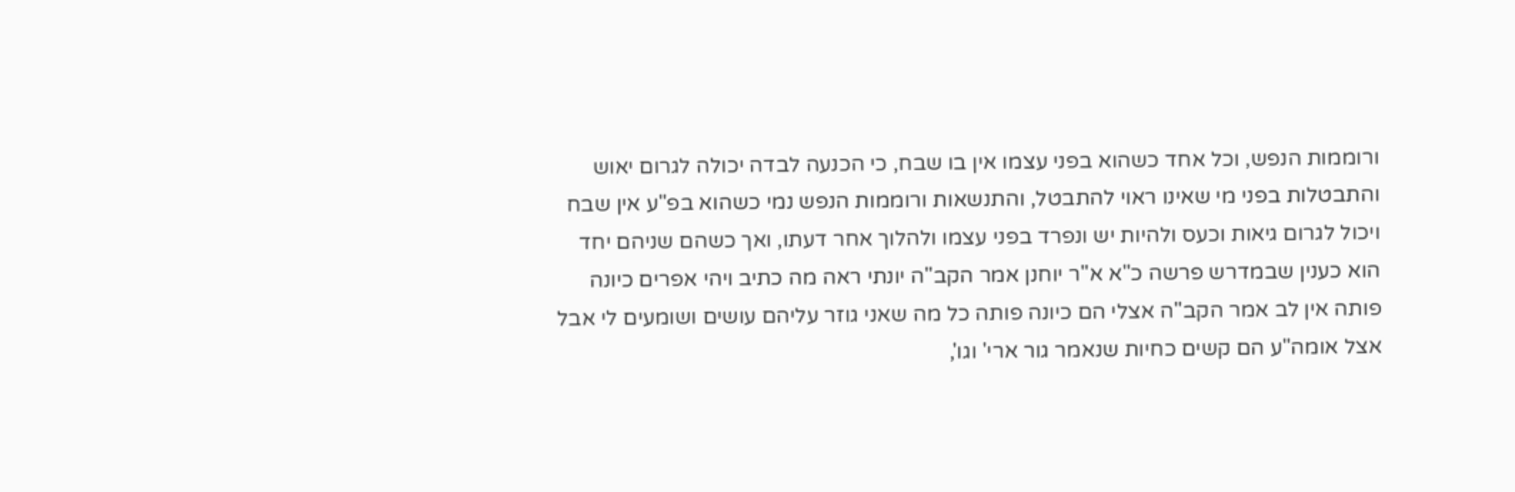ורוממות הנפש, וכל אחד כשהוא בפני עצמו אין בו שבח, כי הכנעה לבדה יכולה לגרום יאוש והתבטלות בפני מי שאינו ראוי להתבטל, והתנשאות ורוממות הנפש נמי כשהוא בפ"ע אין שבח ויכול לגרום גיאות וכעס ולהיות יש ונפרד בפני עצמו ולהלוך אחר דעתו, ואך כשהם שניהם יחד הוא כענין שבמדרש פרשה כ"א א"ר יוחנן אמר הקב"ה יונתי ראה מה כתיב ויהי אפרים כיונה פותה אין לב אמר הקב"ה אצלי הם כיונה פותה כל מה שאני גוזר עליהם עושים ושומעים לי אבל אצל אומה"ע הם קשים כחיות שנאמר גור ארי' וגו',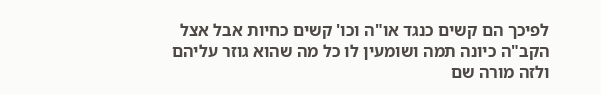לפיכך הם קשים כנגד או"ה וכו' קשים כחיות אבל אצל הקב"ה כיונה תמה ושומעין לו כל מה שהוא גוזר עליהם ולזה מורה שם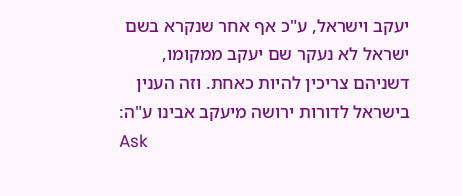יעקב וישראל, ע"כ אף אחר שנקרא בשם ישראל לא נעקר שם יעקב ממקומו, דשניהם צריכין להיות כאחת. וזה הענין בישראל לדורות ירושה מיעקב אבינו ע"ה:
Ask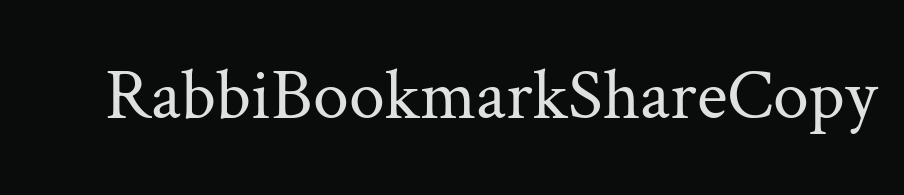RabbiBookmarkShareCopy